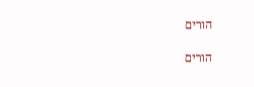הורים

הורים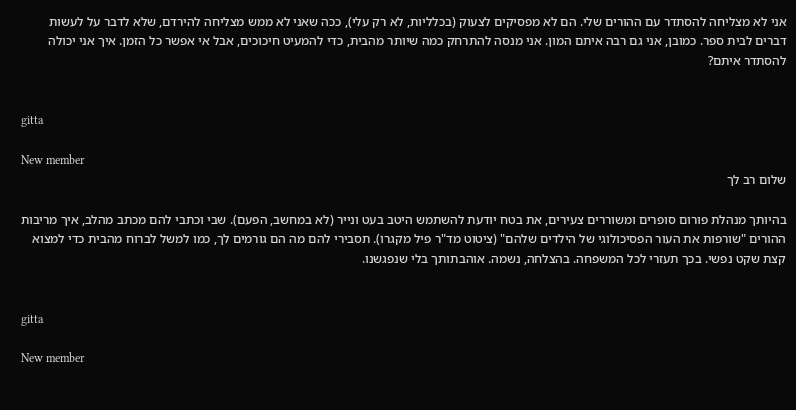אני לא מצליחה להסתדר עם ההורים שלי. הם לא מפסיקים לצעוק (בכלליות, לא רק עלי), ככה שאני לא ממש מצליחה להירדם, שלא לדבר על לעשות דברים לבית ספר. כמובן, אני גם רבה איתם המון. אני מנסה להתרחק כמה שיותר מהבית, כדי להמעיט חיכוכים, אבל אי אפשר כל הזמן. איך אני יכולה להסתדר איתם?


gitta

New member
שלום רב לך

בהיותך מנהלת פורום סופרים ומשוררים צעירים, את בטח יודעת להשתמש היטב בעט ונייר (לא במחשב, הפעם). שבי וכתבי להם מכתב מהלב, איך מריבות ההורים "שורפות את העור הפסיכולוגי של הילדים שלהם" (ציטוט מד"ר פיל מקגרו). תסבירי להם מה הם גורמים לך, כמו למשל לברוח מהבית כדי למצוא קצת שקט נפשי. בכך תעזרי לכל המשפחה. בהצלחה, נשמה. אוהבתותך בלי שנפגשנו.


gitta

New member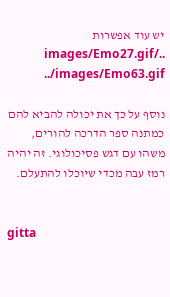יש עוד אפשרות ../images/Emo27.gif ../images/Emo63.gif

נוסף על כך את יכולה להביא להם כמתנה ספר הדרכה להורים, משהו עם דגש פסיכולוגי. זה יהיה רמז עבה מכדי שיוכלו להתעלם.


gitta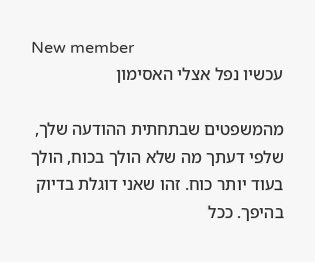New member
עכשיו נפל אצלי האסימון

מהמשפטים שבתחתית ההודעה שלך, שלפי דעתך מה שלא הולך בכוח, הולך בעוד יותר כוח. זהו שאני דוגלת בדיוק בהיפך. ככל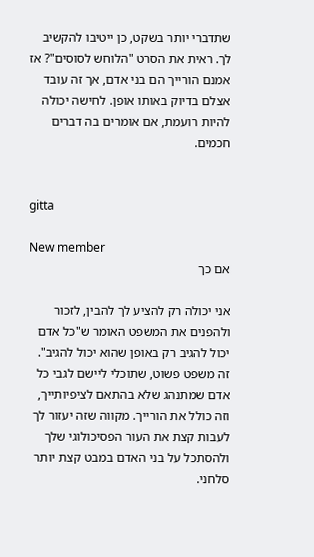שתדברי יותר בשקט, כן ייטיבו להקשיב לך. ראית את הסרט "הלוחש לסוסים"? אז אמנם הורייך הם בני אדם, אך זה עובד אצלם בדיוק באותו אופן. לחישה יכולה להיות רועמת, אם אומרים בה דברים חכמים.


gitta

New member
אם כך

אני יכולה רק להציע לך להבין, לזכור ולהפנים את המשפט האומר ש"כל אדם יכול להגיב רק באופן שהוא יכול להגיב". זה משפט פשוט, שתוכלי ליישם לגבי כל אדם שמתנהג שלא בהתאם לציפיותייך, וזה כולל את הורייך. מקווה שזה יעזור לך לעבות קצת את העור הפסיכולוגי שלך ולהסתכל על בני האדם במבט קצת יותר סלחני.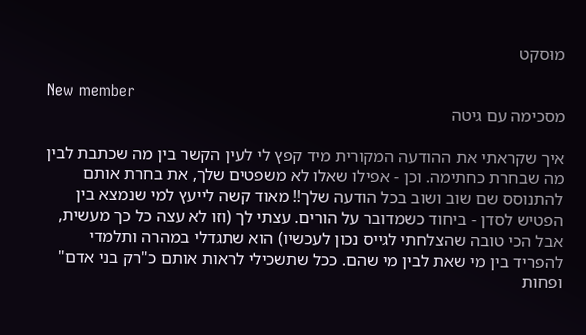מוּסקט

New member
מסכימה עם גיטה

איך שקראתי את ההודעה המקורית מיד קפץ לי לעין הקשר בין מה שכתבת לבין מה שבחרת כחתימה. וכן - אפילו שאלו לא משפטים שלך, את בחרת אותם להתנוסס שם שוב ושוב בכל הודעה שלך!! מאוד קשה לייעץ למי שנמצא בין הפטיש לסדן - ביחוד כשמדובר על הורים. עצתי לך (וזו לא עצה כל כך מעשית, אבל הכי טובה שהצלחתי לגייס נכון לעכשיו) הוא שתגדלי במהרה ותלמדי להפריד בין מי שאת לבין מי שהם. ככל שתשכילי לראות אותם כ"רק בני אדם" ופחות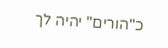כ"הורים" יהיה לך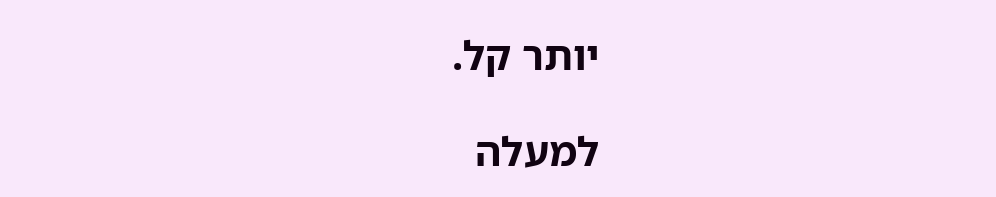יותר קל.

למעלה